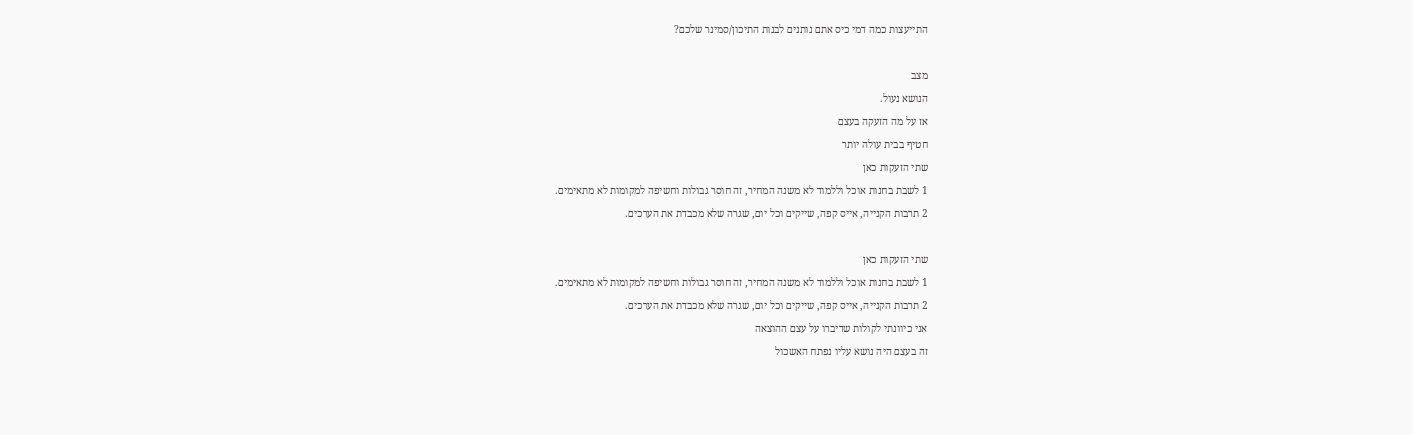התייעצות כמה דמי כיס אתם נותנים לבנות התיכון/סמינר שלכם?

מצב
הנושא נעול.
אז על מה הזעקה בעצם
חטיף בבית עולה יותר
שתי הזעקות כאן
1 לשבת בחנות אוכל וללמוד לא משנה המחיר, זה חוסר גבולות וחשיפה למקומות לא מתאימים.
2 תרבות הקנייה, אייס קפה, שייקים וכל יום, שגרה שלא מכבדת את הערכים.

שתי הזעקות כאן
1 לשבת בחנות אוכל וללמוד לא משנה המחיר, זה חוסר גבולות וחשיפה למקומות לא מתאימים.
2 תרבות הקנייה, אייס קפה, שייקים וכל יום, שגרה שלא מכבדת את הערכים.
אני כיוונתי לקולות שדיברו על עצם ההוצאה
זה בעצם היה נושא עליו נפתח האשכול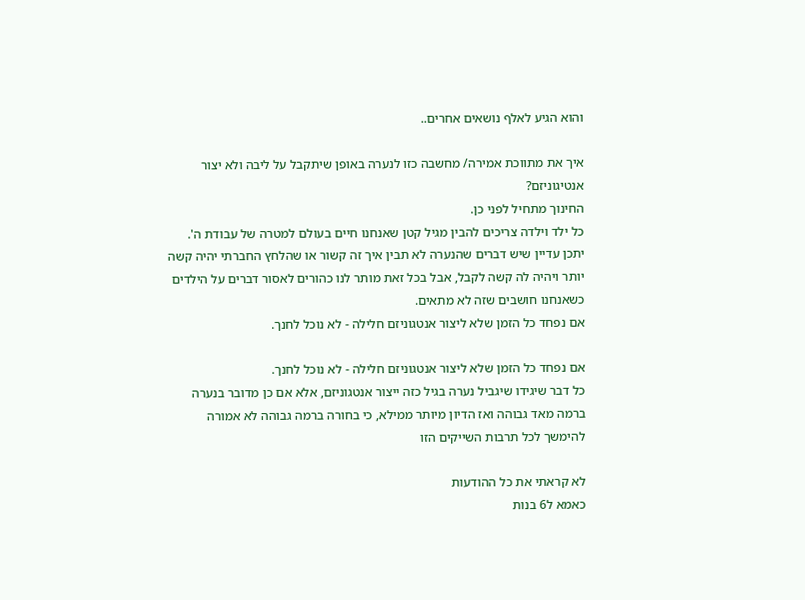והוא הגיע לאלף נושאים אחרים..

איך את מתווכת אמירה/ מחשבה כזו לנערה באופן שיתקבל על ליבה ולא יצור אנטיגוניזם?
החינוך מתחיל לפני כן.
כל ילד וילדה צריכים להבין מגיל קטן שאנחנו חיים בעולם למטרה של עבודת ה'.
יתכן עדיין שיש דברים שהנערה לא תבין איך זה קשור או שהלחץ החברתי יהיה קשה יותר ויהיה לה קשה לקבל, אבל בכל זאת מותר לנו כהורים לאסור דברים על הילדים כשאנחנו חושבים שזה לא מתאים.
אם נפחד כל הזמן שלא ליצור אנטגוניזם חלילה - לא נוכל לחנך.

אם נפחד כל הזמן שלא ליצור אנטגוניזם חלילה - לא נוכל לחנך.
כל דבר שיגידו שיגביל נערה בגיל כזה ייצור אנטגוניזם, אלא אם כן מדובר בנערה ברמה מאד גבוהה ואז הדיון מיותר ממילא, כי בחורה ברמה גבוהה לא אמורה להימשך לכל תרבות השייקים הזו

לא קראתי את כל ההודעות
כאמא ל6 בנות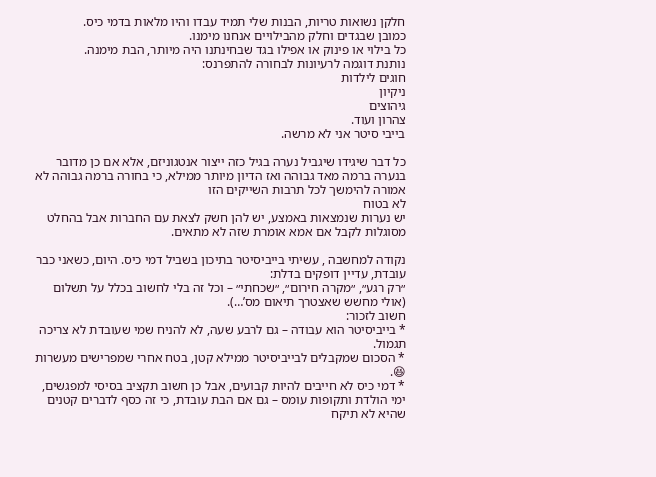חלקן נשואות טריות, הבנות שלי תמיד עבדו והיו מלאות בדמי כיס.
כמובן שבגדים וחלק מהבילויים אנחנו מימנו.
כל בילוי או פינוק או אפילו בגד שבחינתנו היה מיותר, הבת מימנה.
נותנת דוגמה לרעיונות לבחורה להתפרנס:
חוגים לילדות
ניקיון
גיהוצים
צהרון ועוד.
בייבי סיטר אני לא מרשה.

כל דבר שיגידו שיגביל נערה בגיל כזה ייצור אנטגוניזם, אלא אם כן מדובר בנערה ברמה מאד גבוהה ואז הדיון מיותר ממילא, כי בחורה ברמה גבוהה לא אמורה להימשך לכל תרבות השייקים הזו
לא בטוח
יש נערות שנמצאות באמצע, יש להן חשק לצאת עם החברות אבל בהחלט מסוגלות לקבל אם אמא אומרת שזה לא מתאים.

נקודה למחשבה , עשיתי בייביסיטר בתיכון בשביל דמי כיס. היום, כשאני כבר עובדת, עדיין דופקים בדלת:
״רק רגע״, ״מקרה חירום״, ״שכחתי״ – וכל זה בלי לחשוב בכלל על תשלום (אולי מחשש שאצטרך תיאום מס’…).
חשוב לזכור:
* בייביסיטר הוא עבודה – גם לרבע שעה, לא להניח שמי שעובדת לא צריכה תגמול.
* הסכום שמקבלים לבייביסיטר ממילא קטן, בטח אחרי שמפרישים מעשרות 😆.
* דמי כיס לא חייבים להיות קבועים, אבל כן חשוב תקציב בסיסי למפגשים, ימי הולדת ותקופות עומס – גם אם הבת עובדת, כי זה כסף לדברים קטנים שהיא לא תיקח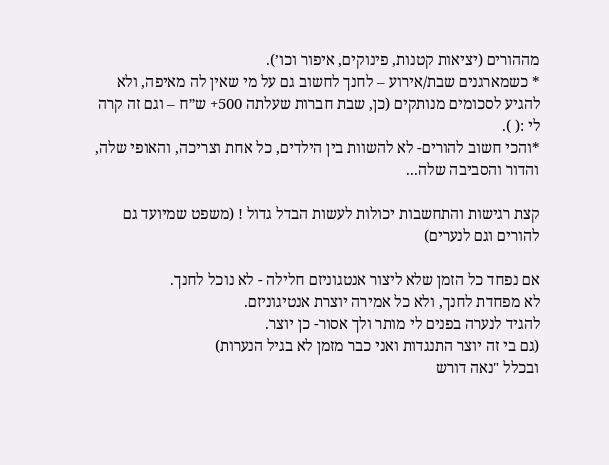מההורים (יציאות קטנות, פינוקים, איפור וכו’).
* כשמארגנים שבת/אירוע – לחנך לחשוב גם על מי שאין לה מאיפה, ולא להגיע לסכומים מנותקים (כן, שבת חברות שעלתה 500+ ש״ח – וגם זה קרה לי :( ).
*והכי חשוב להורים- לא להשוות בין הילדים, כל אחת וצריכה, והאופי שלה, והדור והסביבה שלה...

קצת רגישות והתחשבות יכולות לעשות הבדל גדול ! (משפט שמיועד גם להורים וגם לנערים)

אם נפחד כל הזמן שלא ליצור אנטגוניזם חלילה - לא נוכל לחנך.
לא מפחדת לחנך, ולא כל אמירה יוצרת אנטיגוניזם.
להגיד לנערה בפנים לי מותר ולך אסור- כן יוצר.
(גם בי זה יוצר התנגדות ואני כבר מזמן לא בגיל הנערות)
ובכלל "נאה דורש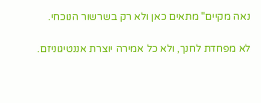נאה מקיים" מתאים כאן ולא רק בשרשור הנוכחי.

לא מפחדת לחנך, ולא כל אמירה יוצרת אננטיגוניזם.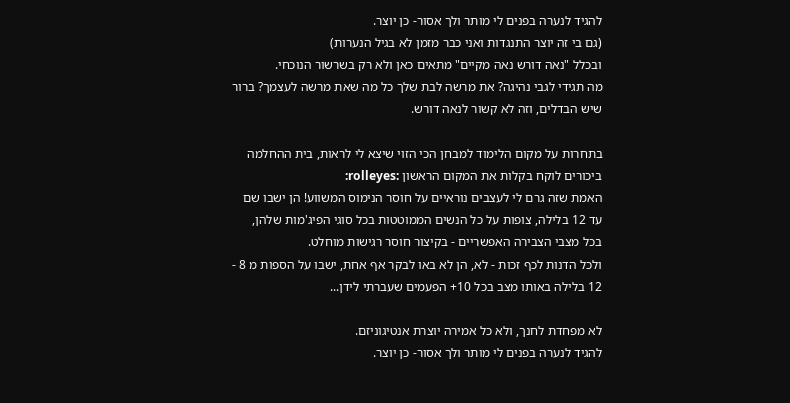להגיד לנערה בפנים לי מותר ולך אסור- כן יוצר.
(גם בי זה יוצר התנגדות ואני כבר מזמן לא בגיל הנערות)
ובכלל "נאה דורש נאה מקיים" מתאים כאן ולא רק בשרשור הנוכחי.
מה תגידי לגבי נהיגה? את מרשה לבת שלך כל מה שאת מרשה לעצמך? ברור שיש הבדלים, וזה לא קשור לנאה דורש.

בתחרות על מקום הלימוד למבחן הכי הזוי שיצא לי לראות, בית ההחלמה ביכורים לוקח בקלות את המקום הראשון :rolleyes:
האמת שזה גרם לי לעצבים נוראיים על חוסר הנימוס המשווע! הן ישבו שם עד 12 בלילה, צופות על כל הנשים הממוטטות בכל סוגי הפיג'מות שלהן, בכל מצבי הצבירה האפשריים - בקיצור חוסר רגישות מוחלט.
ולכל הדנות לכף זכות - לא, הן לא באו לבקר אף אחת, ישבו על הספות מ 8 - 12 בלילה באותו מצב בכל 10+ הפעמים שעברתי לידן...

לא מפחדת לחנך, ולא כל אמירה יוצרת אנטיגוניזם.
להגיד לנערה בפנים לי מותר ולך אסור- כן יוצר.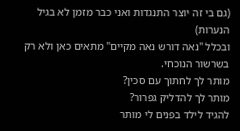(גם בי זה יוצר התנגדות ואני כבר מזמן לא בגיל הנערות)
ובכלל "נאה דורש נאה מקיים" מתאים כאן ולא רק בשרשור הנוכחי.
מותר לך לחתוך עם סכין?
מותר לך להדליק גפרור?
להגיד לילד בפנים לי מותר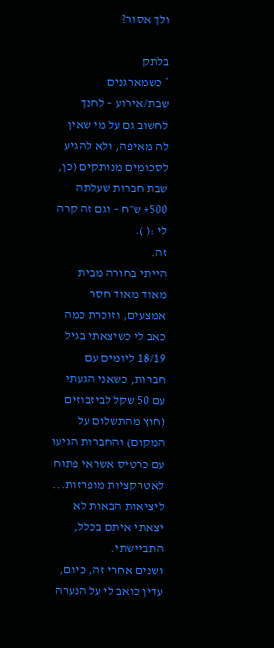ולך אסור?

בלתק
* כשמארגנים שבת/אירוע – לחנך לחשוב גם על מי שאין לה מאיפה, ולא להגיע לסכומים מנותקים (כן, שבת חברות שעלתה 500+ ש״ח – וגם זה קרה לי :( ).
זה.
הייתי בחורה מבית מאוד מאוד חסר אמצעים, וזוכרת כמה כאב לי כשיצאתי בגיל 18/19 ליומים עם חברות, כשאני הגעתי עם 50 שקל לביזבוזים (חוץ מהתשלום על המקום) והחברות הגיעו עם כרטיס אשראי פתוח לאטרקציות מופרזות...
ליציאות הבאות לא יצאתי איתם בכלל, התביישתי.
ושנים אחרי זה, כיום, עדין כואב לי על הנערה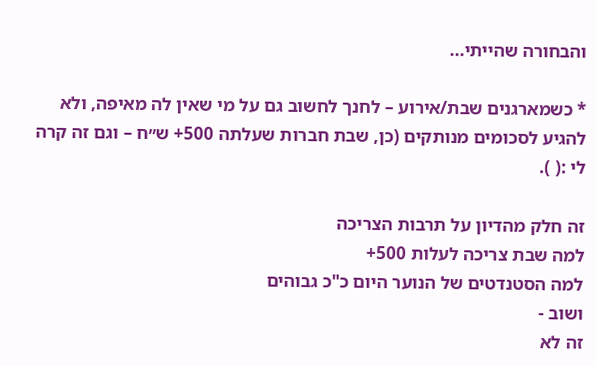והבחורה שהייתי...

* כשמארגנים שבת/אירוע – לחנך לחשוב גם על מי שאין לה מאיפה, ולא להגיע לסכומים מנותקים (כן, שבת חברות שעלתה 500+ ש״ח – וגם זה קרה לי :( ).

זה חלק מהדיון על תרבות הצריכה
למה שבת צריכה לעלות 500+
למה הסטנדטים של הנוער היום כ"כ גבוהים
ושוב -
זה לא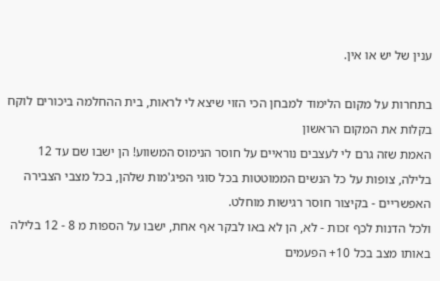ענין של יש או אין.

בתחרות על מקום הלימוד למבחן הכי הזוי שיצא לי לראות, בית ההחלמה ביכורים לוקח בקלות את המקום הראשון
האמת שזה גרם לי לעצבים נוראיים על חוסר הנימוס המשווע! הן ישבו שם עד 12 בלילה, צופות על כל הנשים הממוטטות בכל סוגי הפיג'מות שלהן, בכל מצבי הצבירה האפשריים - בקיצור חוסר רגישות מוחלט.
ולכל הדנות לכף זכות - לא, הן לא באו לבקר אף אחת, ישבו על הספות מ 8 - 12 בלילה באותו מצב בכל 10+ הפעמים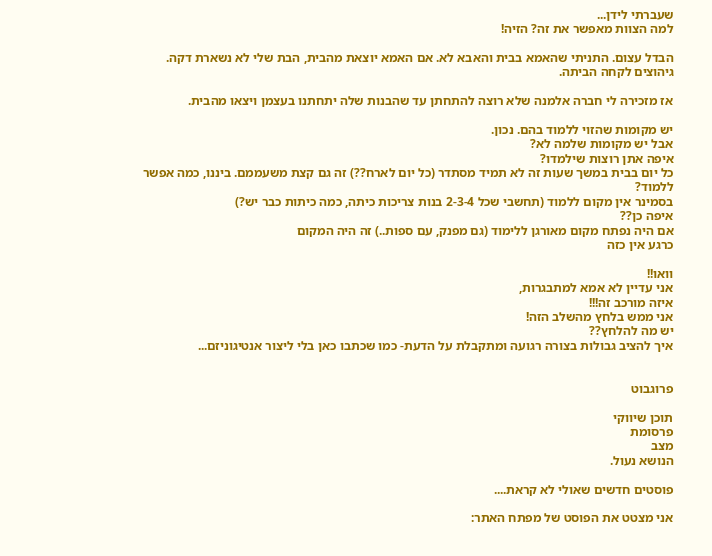שעברתי לידן...
למה הצוות מאפשר את זה? הזיה!

הבדל עצום. התניתי שהאמא בבית והאבא לא. אם האמא יוצאת מהבית, הבת שלי לא נשארת דקה.
גיהוצים לקחה הביתה.

אז מזכירה לי חברה אלמנה שלא רוצה להתחתן עד שהבנות שלה יתחתנו בעצמן ויצאו מהבית.

יש מקומות שהזוי ללמוד בהם. נכון.
אבל יש מקומות שלמה לא?
איפה אתן רוצות שילמדו?
כל יום בבית במשך שעות זה לא תמיד מסתדר (כל יום לארח??) זה גם קצת משעממם. ביננו, כמה אפשר ללמוד?
בסמינר אין מקום ללמוד (תחשבי שכל 2-3-4 בנות צריכות כיתה, כמה כיתות כבר יש?)
איפה כן??
אם היה נפתח מקום מאורגן ללימוד (גם מפנק, עם ספות..) זה היה המקום
כרגע אין כזה

וואו!!
אני עדיין לא אמא למתבגרות,
איזה מורכב זה!!!
אני ממש בלחץ מהשלב הזה!
יש מה להלחץ??
איך להציב גבולות בצורה רגועה ומתקבלת על הדעת- כמו שכתבו כאן בלי ליצור אנטיגוניזם...


פרוגבוט

תוכן שיווקי
פרסומת
מצב
הנושא נעול.

פוסטים חדשים שאולי לא קראת....

אני מצטט את הפוסט של מפתח האתר: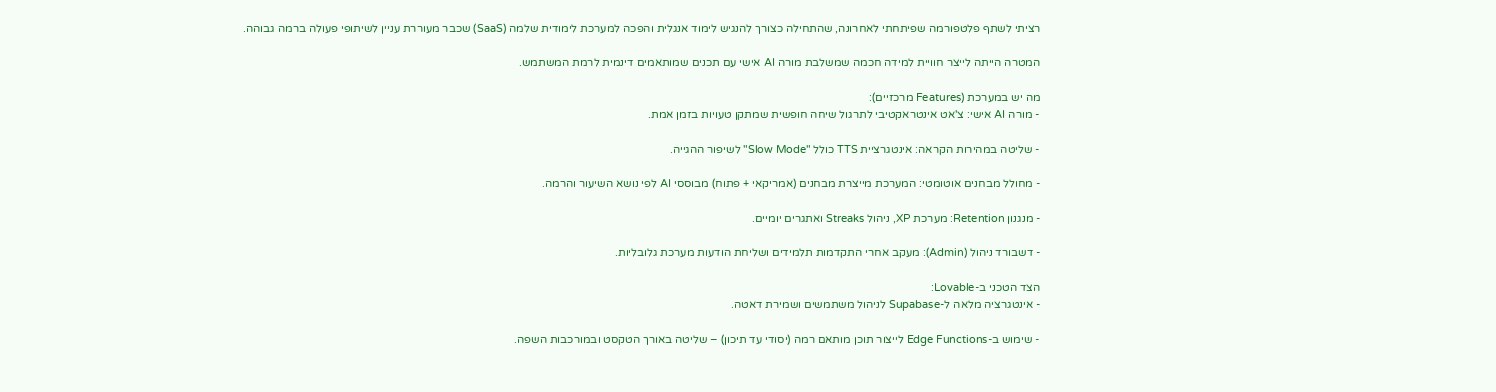רציתי לשתף פלטפורמה שפיתחתי לאחרונה, שהתחילה כצורך להנגיש לימוד אנגלית והפכה למערכת לימודית שלמה (SaaS) שכבר מעוררת עניין לשיתופי פעולה ברמה גבוהה.

המטרה הייתה לייצר חוויית למידה חכמה שמשלבת מורה AI אישי עם תכנים שמותאמים דינמית לרמת המשתמש.

מה יש במערכת (Features מרכזיים):
- מורה AI אישי: צ'אט אינטראקטיבי לתרגול שיחה חופשית שמתקן טעויות בזמן אמת.

- שליטה במהירות הקראה: אינטגרציית TTS כולל "Slow Mode" לשיפור ההגייה.

- מחולל מבחנים אוטומטי: המערכת מייצרת מבחנים (אמריקאי + פתוח) מבוססי AI לפי נושא השיעור והרמה.

- מנגנון Retention: מערכת XP, ניהול Streaks ואתגרים יומיים.

- דשבורד ניהול (Admin): מעקב אחרי התקדמות תלמידים ושליחת הודעות מערכת גלובליות.

הצד הטכני ב-Lovable:
- אינטגרציה מלאה ל-Supabase לניהול משתמשים ושמירת דאטה.

- שימוש ב-Edge Functions לייצור תוכן מותאם רמה (יסודי עד תיכון) – שליטה באורך הטקסט ובמורכבות השפה.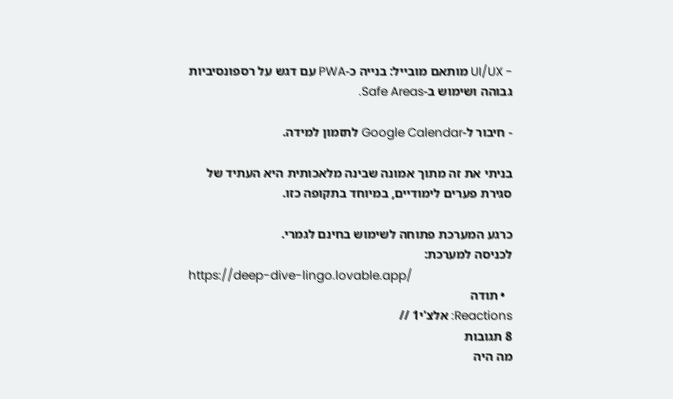- UI/UX מותאם מובייל: בנייה כ-PWA עם דגש על רספונסיביות גבוהה ושימוש ב-Safe Areas.

- חיבור ל-Google Calendar לתזמון למידה.

בניתי את זה מתוך אמונה שבינה מלאכותית היא העתיד של סגירת פערים לימודיים, במיוחד בתקופה כזו.

כרגע המערכת פתוחה לשימוש בחינם לגמרי.
לכניסה למערכת:
https://deep-dive-lingo.lovable.app/
  • תודה
Reactions: אלצ'י1 //
8 תגובות
מה היה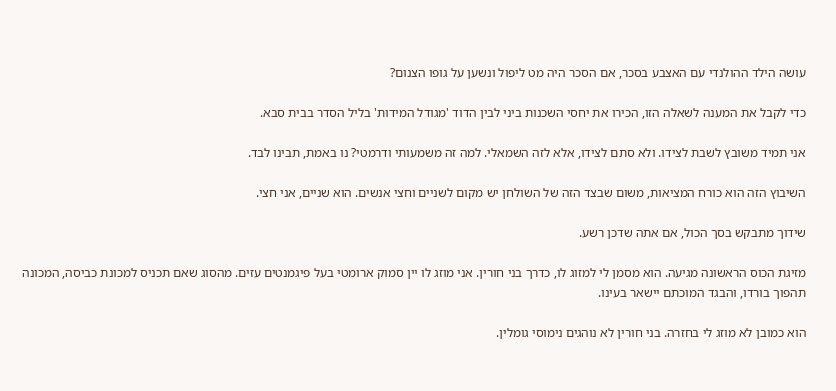עושה הילד ההולנדי עם האצבע בסכר, אם הסכר היה מט ליפול ונשען על גופו הצנום?

כדי לקבל את המענה לשאלה הזו, הכירו את יחסי השכנות ביני לבין הדוד 'מגודל המידות' בליל הסדר בבית סבא.

אני תמיד משובץ לשבת לצידו. ולא סתם לצידו, אלא לזה השמאלי. למה זה משמעותי ודרמטי? נו באמת, תבינו לבד.

השיבוץ הזה הוא כורח המציאות, משום שבצד הזה של השולחן יש מקום לשניים וחצי אנשים. הוא שניים, אני חצי.

שידוך מתבקש בסך הכול, אם אתה שדכן רשע.

מזיגת הכוס הראשונה מגיעה. הוא מסמן לי למזוג לו, כדרך בני חורין. אני מוזג לו יין סמוק ארומטי בעל פיגמנטים עזים. מהסוג שאם תכניס למכונת כביסה, המכונה תהפוך בורדו, והבגד המוכתם יישאר בעינו.

הוא כמובן לא מוזג לי בחזרה. בני חורין לא נוהגים נימוסי גומלין.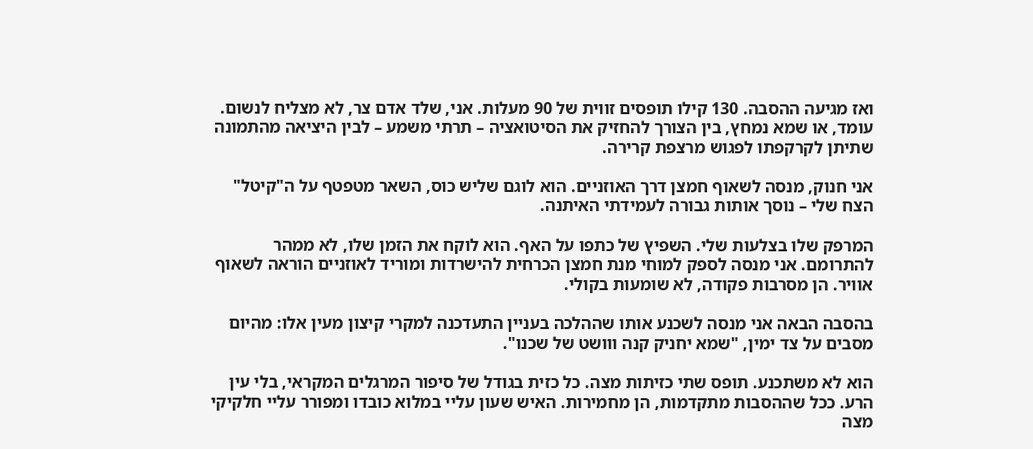ואז מגיעה ההסבה. 130 קילו תופסים זווית של 90 מעלות. אני, שלד אדם צר, לא מצליח לנשום. עומד, או שמא נמחץ, בין הצורך להחזיק את הסיטואציה – תרתי משמע – לבין היציאה מהתמונה שתיתן לקרקפתו לפגוש מרצפת קרירה.

אני חנוק, מנסה לשאוף חמצן דרך האוזניים. הוא לוגם שליש כוס, השאר מטפטף על ה"קיטל" הצח שלי – נוסך אותות גבורה לעמידתי האיתנה.

המרפק שלו בצלעות שלי. השפיץ של כתפו על האף. הוא לוקח את הזמן שלו, לא ממהר להתרומם. אני מנסה לספק למוחי מנת חמצן הכרחית להישרדות ומוריד לאוזניים הוראה לשאוף אוויר. הן מסרבות פקודה, לא שומעות בקולי.

בהסבה הבאה אני מנסה לשכנע אותו שההלכה בעניין התעדכנה למקרי קיצון מעין אלו: מהיום מסבים על צד ימין, "שמא יחניק קנה ווושט של שכנו".

הוא לא משתכנע. תופס שתי כזיתות מצה. כל כזית בגודל של סיפור המרגלים המקראי, בלי עין הרע. ככל שההסבות מתקדמות, הן מחמירות. האיש שעון עליי במלוא כובדו ומפורר עליי חלקיקי מצה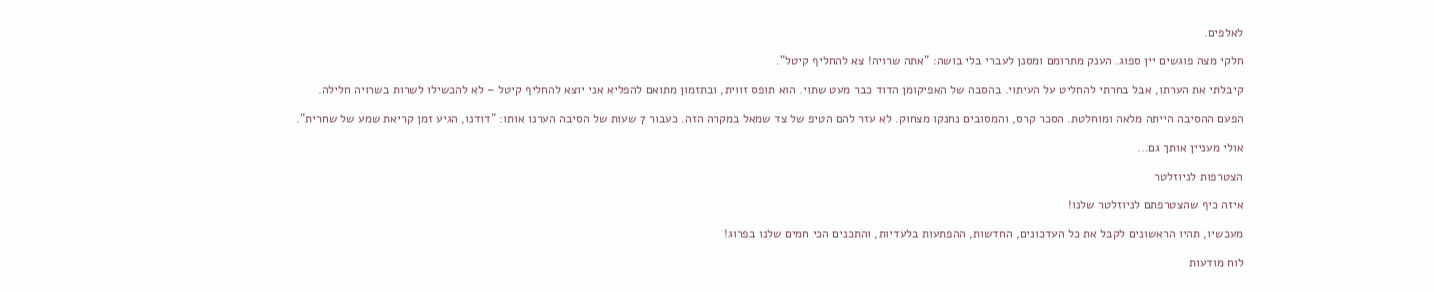לאלפים.

חלקי מצה פוגשים יין ספוג. הענק מתרומם ומסנן לעברי בלי בושה: "אתה שרויה! צא להחליף קיטל".

קיבלתי את הערתו, אבל בחרתי להחליט על העיתוי. בהסבה של האפיקומן הדוד כבר מעט שתוי. הוא תופס זווית, ובתזמון מתואם להפליא אני יוצא להחליף קיטל – לא להכשילו לשרות בשרויה חלילה.

הפעם ההסיבה הייתה מלאה ומוחלטת. הסכר קרס, והמסובים נחנקו מצחוק. לא עזר להם הטיפ של צד שמאל במקרה הזה. כעבור 7 שעות של הסיבה הערנו אותו: "דודנו, הגיע זמן קריאת שמע של שחרית".

אולי מעניין אותך גם...

הצטרפות לניוזלטר

איזה כיף שהצטרפתם לניוזלטר שלנו!

מעכשיו, תהיו הראשונים לקבל את כל העדכונים, החדשות, ההפתעות בלעדיות, והתכנים הכי חמים שלנו בפרוג!

לוח מודעות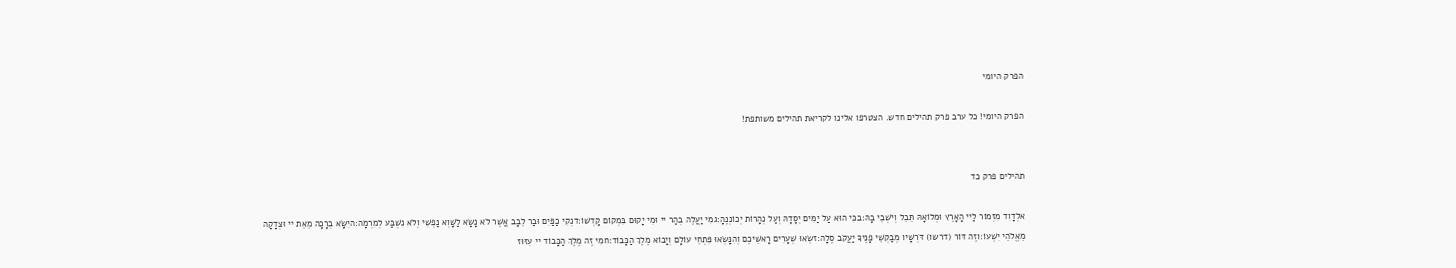הפרק היומי

הפרק היומי! כל ערב פרק תהילים חדש. הצטרפו אלינו לקריאת תהילים משותפת!


תהילים פרק כד

אלְדָוִד מִזְמוֹר לַיי הָאָרֶץ וּמְלוֹאָהּ תֵּבֵל וְיֹשְׁבֵי בָהּ:בכִּי הוּא עַל יַמִּים יְסָדָהּ וְעַל נְהָרוֹת יְכוֹנְנֶהָ:גמִי יַעֲלֶה בְהַר יי וּמִי יָקוּם בִּמְקוֹם קָדְשׁוֹ:דנְקִי כַפַּיִם וּבַר לֵבָב אֲשֶׁר לֹא נָשָׂא לַשָּׁוְא נַפְשִׁי וְלֹא נִשְׁבַּע לְמִרְמָה:היִשָּׂא בְרָכָה מֵאֵת יי וּצְדָקָה מֵאֱלֹהֵי יִשְׁעוֹ:וזֶה דּוֹר (דרשו) דֹּרְשָׁיו מְבַקְשֵׁי פָנֶיךָ יַעֲקֹב סֶלָה:זשְׂאוּ שְׁעָרִים רָאשֵׁיכֶם וְהִנָּשְׂאוּ פִּתְחֵי עוֹלָם וְיָבוֹא מֶלֶךְ הַכָּבוֹד:חמִי זֶה מֶלֶךְ הַכָּבוֹד יי עִזּוּז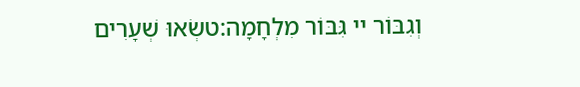וְגִבּוֹר יי גִּבּוֹר מִלְחָמָה:טשְׂאוּ שְׁעָרִים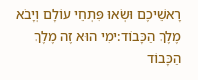רָאשֵׁיכֶם וּשְׂאוּ פִּתְחֵי עוֹלָם וְיָבֹא מֶלֶךְ הַכָּבוֹד:ימִי הוּא זֶה מֶלֶךְ הַכָּבוֹד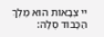יי צְבָאוֹת הוּא מֶלֶךְ הַכָּבוֹד סֶלָה: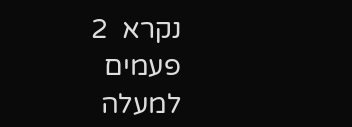נקרא  2  פעמים
למעלה